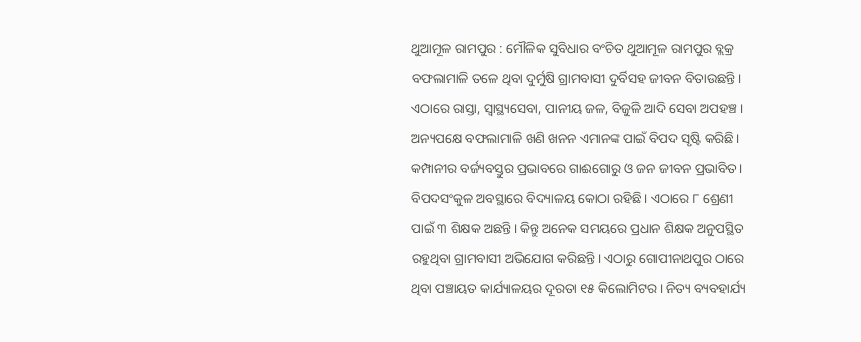ଥୁଆମୂଳ ରାମପୁର : ମୌଳିକ ସୁବିଧାର ବଂଚିତ ଥୁଆମୂଳ ରାମପୁର ବ୍ଲକ୍ର ବଫଲାମାଳି ତଳେ ଥିବା ଦୁର୍ମୁଷି ଗ୍ରାମବାସୀ ଦୁର୍ବିସହ ଜୀବନ ବିତାଉଛନ୍ତି। ଏଠାରେ ରାସ୍ତା, ସ୍ବାସ୍ଥ୍ୟସେବା, ପାନୀୟ ଜଳ, ବିଜୁଳି ଆଦି ସେବା ଅପହଞ୍ଚ। ଅନ୍ୟପକ୍ଷେ ବଫଲାମାଳି ଖଣି ଖନନ ଏମାନଙ୍କ ପାଇଁ ବିପଦ ସୃଷ୍ଟି କରିଛି। କମ୍ପାନୀର ବର୍ଜ୍ୟବସ୍ତୁର ପ୍ରଭାବରେ ଗାଈଗୋରୁ ଓ ଜନ ଜୀବନ ପ୍ରଭାବିତ। ବିପଦସଂକୁଳ ଅବସ୍ଥାରେ ବିଦ୍ୟାଳୟ କୋଠା ରହିଛି। ଏଠାରେ ୮ ଶ୍ରେଣୀ ପାଇଁ ୩ ଶିକ୍ଷକ ଅଛନ୍ତି। କିନ୍ତୁ ଅନେକ ସମୟରେ ପ୍ରଧାନ ଶିକ୍ଷକ ଅନୁପସ୍ଥିତ ରହୁଥିବା ଗ୍ରାମବାସୀ ଅଭିଯୋଗ କରିଛନ୍ତି। ଏଠାରୁ ଗୋପୀନାଥପୁର ଠାରେ ଥିବା ପଞ୍ଚାୟତ କାର୍ଯ୍ୟାଳୟର ଦୂରତା ୧୫ କିଲୋମିଟର। ନିତ୍ୟ ବ୍ୟବହାର୍ଯ୍ୟ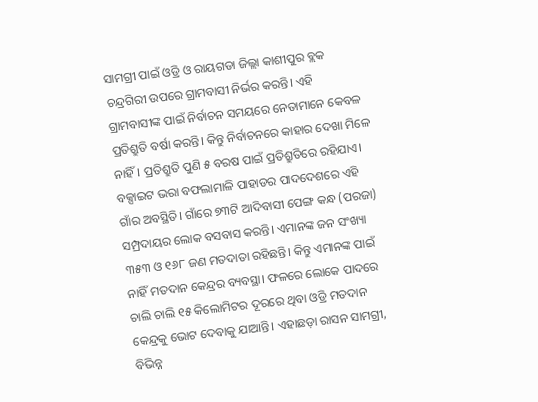ସାମଗ୍ରୀ ପାଇଁ ଓଡ୍ରି ଓ ରାୟଗଡା ଜିଲ୍ଲା କାଶୀପୁର ବ୍ଲକ ଚନ୍ଦ୍ରଗିରୀ ଉପରେ ଗ୍ରାମବାସୀ ନିର୍ଭର କରନ୍ତି। ଏହି ଗ୍ରାମବାସୀଙ୍କ ପାଇଁ ନିର୍ବାଚନ ସମୟରେ ନେତାମାନେ କେବଳ ପ୍ରତିଶ୍ରୁତି ବର୍ଷା କରନ୍ତି। କିନ୍ତୁ ନିର୍ବାଚନରେ କାହାର ଦେଖା ମିଳେ ନାହିଁ। ପ୍ରତିଶ୍ରୁତି ପୁଣି ୫ ବରଷ ପାଇଁ ପ୍ରତିଶ୍ରୁତିରେ ରହିଯାଏ।
ବକ୍ସାଇଟ ଭରା ବଫଲାମାଳି ପାହାଡର ପାଦଦେଶରେ ଏହି ଗାଁର ଅବସ୍ଥିତି। ଗାଁରେ ୭୩ଟି ଆଦିବାସୀ ପେଙ୍ଗ କନ୍ଧ (ପରଜା) ସମ୍ପ୍ରଦାୟର ଲୋକ ବସବାସ କରନ୍ତି। ଏମାନଙ୍କ ଜନ ସଂଖ୍ୟା ୩୫୩ ଓ ୧୬୮ ଜଣ ମତଦାତା ରହିଛନ୍ତି। କିନ୍ତୁ ଏମାନଙ୍କ ପାଇଁ ନାହିଁ ମତଦାନ କେନ୍ଦ୍ରର ବ୍ୟବସ୍ଥା। ଫଳରେ ଲୋକେ ପାଦରେ ଚାଲି ଚାଲି ୧୫ କିଲୋମିଟର ଦୂରରେ ଥିବା ଓଡ୍ରି ମତଦାନ କେନ୍ଦ୍ରକୁ ଭୋଟ ଦେବାକୁ ଯାଆନ୍ତି। ଏହାଛଡ଼ା ରାସନ ସାମଗ୍ରୀ, ବିଭିନ୍ନ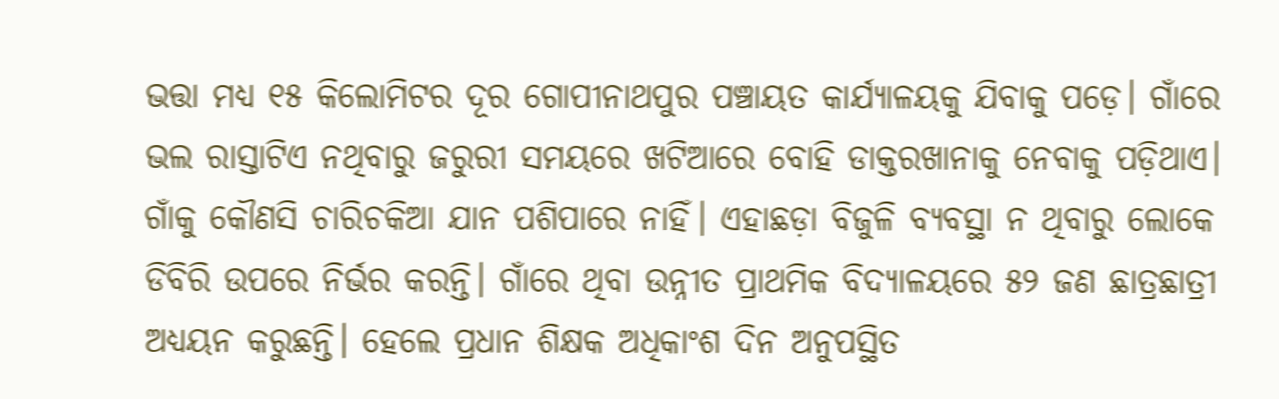ଭତ୍ତା ମଧ୍ୟ ୧୫ କିଲୋମିଟର ଦୂର ଗୋପୀନାଥପୁର ପଞ୍ଚାୟତ କାର୍ଯ୍ୟାଳୟକୁ ଯିବାକୁ ପଡ଼େ। ଗାଁରେ ଭଲ ରାସ୍ତାଟିଏ ନଥିବାରୁ ଜରୁରୀ ସମୟରେ ଖଟିଆରେ ବୋହି ଡାକ୍ତରଖାନାକୁ ନେବାକୁ ପଡ଼ିଥାଏ। ଗାଁକୁ କୌଣସି ଚାରିଚକିଆ ଯାନ ପଶିପାରେ ନାହିଁ। ଏହାଛଡ଼ା ବିଜୁଳି ବ୍ୟବସ୍ଥା ନ ଥିବାରୁ ଲୋକେ ଡିବିରି ଉପରେ ନିର୍ଭର କରନ୍ତି। ଗାଁରେ ଥିବା ଉନ୍ନୀତ ପ୍ରାଥମିକ ବିଦ୍ୟାଳୟରେ ୫୨ ଜଣ ଛାତ୍ରଛାତ୍ରୀ ଅଧ୍ୟୟନ କରୁଛନ୍ତି। ହେଲେ ପ୍ରଧାନ ଶିକ୍ଷକ ଅଧିକାଂଶ ଦିନ ଅନୁପସ୍ଥିତ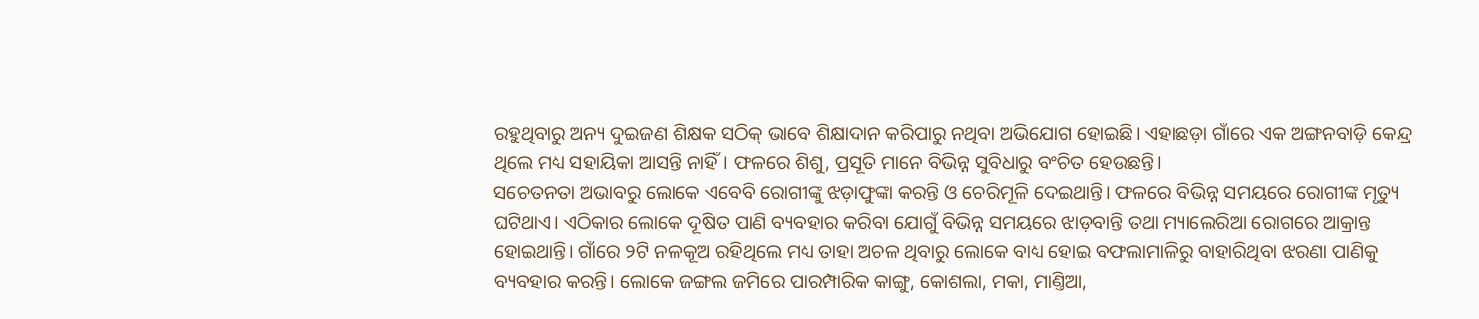ରହୁଥିବାରୁ ଅନ୍ୟ ଦୁଇଜଣ ଶିକ୍ଷକ ସଠିକ୍ ଭାବେ ଶିକ୍ଷାଦାନ କରିପାରୁ ନଥିବା ଅଭିଯୋଗ ହୋଇଛି। ଏହାଛଡ଼ା ଗାଁରେ ଏକ ଅଙ୍ଗନବାଡ଼ି କେନ୍ଦ୍ର ଥିଲେ ମଧ୍ୟ ସହାୟିକା ଆସନ୍ତି ନାହିଁ। ଫଳରେ ଶିଶୁ, ପ୍ରସୂତି ମାନେ ବିଭିନ୍ନ ସୁବିଧାରୁ ବଂଚିତ ହେଉଛନ୍ତି।
ସଚେତନତା ଅଭାବରୁ ଲୋକେ ଏବେବି ରୋଗୀଙ୍କୁ ଝଡ଼ାଫୁଙ୍କା କରନ୍ତି ଓ ଚେରିମୂଳି ଦେଇଥାନ୍ତି। ଫଳରେ ବିଭିନ୍ନ ସମୟରେ ରୋଗୀଙ୍କ ମୃତ୍ୟୁ ଘଟିଥାଏ। ଏଠିକାର ଲୋକେ ଦୂଷିତ ପାଣି ବ୍ୟବହାର କରିବା ଯୋଗୁଁ ବିଭିନ୍ନ ସମୟରେ ଝାଡ଼ବାନ୍ତି ତଥା ମ୍ୟାଲେରିଆ ରୋଗରେ ଆକ୍ରାନ୍ତ ହୋଇଥାନ୍ତି। ଗାଁରେ ୨ଟି ନଳକୂଅ ରହିଥିଲେ ମଧ୍ୟ ତାହା ଅଚଳ ଥିବାରୁ ଲୋକେ ବାଧ୍ୟ ହୋଇ ବଫଲାମାଳିରୁ ବାହାରିଥିବା ଝରଣା ପାଣିକୁ ବ୍ୟବହାର କରନ୍ତି। ଲୋକେ ଜଙ୍ଗଲ ଜମିରେ ପାରମ୍ପାରିକ କାଙ୍ଗୁ, କୋଶଲା, ମକା, ମାଣ୍ତିଆ,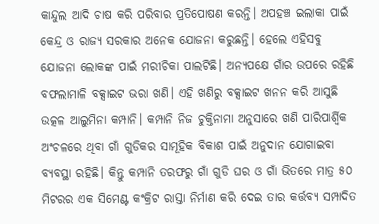କାନ୍ଦୁଲ ଆଦି ଚାଷ କରି ପରିବାର ପ୍ରତିପୋଷଣ କରନ୍ତି। ଅପହଞ୍ଚ ଇଲାକା ପାଇଁ କେନ୍ଦ୍ର ଓ ରାଜ୍ୟ ସରକାର ଅନେକ ଯୋଜନା କରୁଛନ୍ତି। ହେଲେ ଏହିସବୁ ଯୋଜନା ଲୋକଙ୍କ ପାଇଁ ମରୀଚିକା ପାଲଟିଛି। ଅନ୍ୟପକ୍ଷେ ଗାଁର ଉପରେ ରହିଛି ବଫଲାମାଳି ବକ୍ସାଇଟ ଭରା ଖଣି। ଏହି ଖଣିରୁ ବକ୍ସାଇଟ ଖନନ କରି ଆସୁଛି ଉତ୍କଳ ଆଲୁମିନା କମ୍ପାନି। କମ୍ପାନି ନିଜ ଚୁକ୍ତିନାମା ଅନୁସାରେ ଖଣି ପାରିପାର୍ଶ୍ବିକ ଅଂଚଳରେ ଥିବା ଗାଁ ଗୁଡିକର ସାମୂହିକ ବିକାଶ ପାଇଁ ଅନୁଦାନ ଯୋଗାଇବା ବ୍ୟବସ୍ଥା ରହିଛି। କିନ୍ତୁ କମ୍ପାନି ତରଫରୁ ଗାଁ ଗୁଡି ଘର ଓ ଗାଁ ଭିତରେ ମାତ୍ର ୫୦ ମିଟରର ଏକ ସିମେଣ୍ଟ କଂକ୍ରିଟ ରାସ୍ତା ନିର୍ମାଣ କରି ଦେଇ ତାର କର୍ତ୍ତବ୍ୟ ସମ୍ପାଦିତ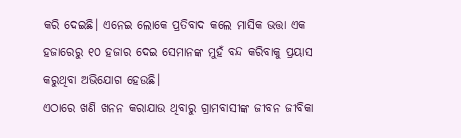କରି ଦେଇଛି। ଏନେଇ ଲୋକେ ପ୍ରତିବାଦ କଲେ ମାସିକ ଭତ୍ତା ଏକ ହଜାରେରୁ ୧୦ ହଜାର ଦେଇ ସେମାନଙ୍କ ମୁହଁ ବନ୍ଦ କରିବାକୁ ପ୍ରୟାସ କରୁଥିବା ଅଭିଯୋଗ ହେଉଛି।
ଏଠାରେ ଖଣି ଖନନ କରାଯାଉ ଥିବାରୁ ଗ୍ରାମବାସୀଙ୍କ ଜୀବନ ଜୀବିକା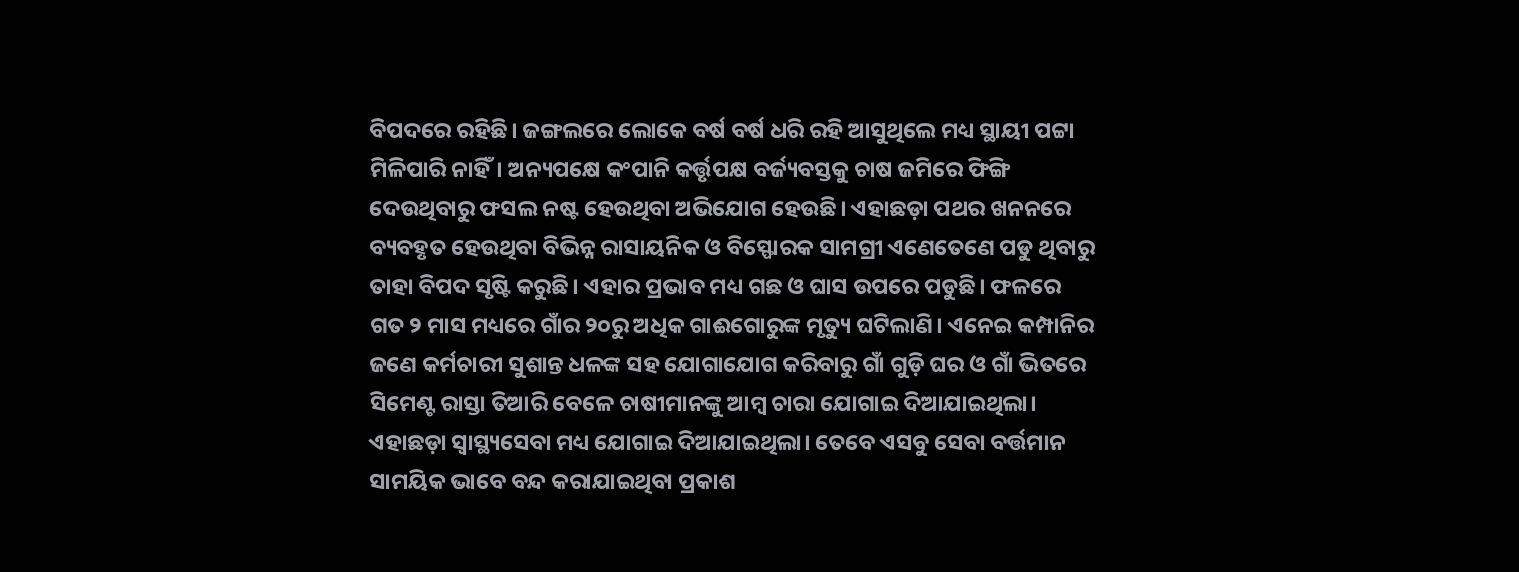ବିପଦରେ ରହିଛି। ଜଙ୍ଗଲରେ ଲୋକେ ବର୍ଷ ବର୍ଷ ଧରି ରହି ଆସୁଥିଲେ ମଧ୍ୟ ସ୍ଥାୟୀ ପଟ୍ଟା ମିଳିପାରି ନାହିଁ। ଅନ୍ୟପକ୍ଷେ କଂପାନି କର୍ତ୍ତୃପକ୍ଷ ବର୍ଜ୍ୟବସ୍ତକୁ ଚାଷ ଜମିରେ ଫିଙ୍ଗି ଦେଉଥିବାରୁ ଫସଲ ନଷ୍ଟ ହେଉଥିବା ଅଭିଯୋଗ ହେଉଛି। ଏହାଛଡ଼ା ପଥର ଖନନରେ ବ୍ୟବହୃତ ହେଉଥିବା ବିଭିନ୍ନ ରାସାୟନିକ ଓ ବିସ୍ଫୋରକ ସାମଗ୍ରୀ ଏଣେତେଣେ ପଡୁ ଥିବାରୁ ତାହା ବିପଦ ସୃଷ୍ଟି କରୁଛି। ଏହାର ପ୍ରଭାବ ମଧ୍ୟ ଗଛ ଓ ଘାସ ଉପରେ ପଡୁଛି। ଫଳରେ ଗତ ୨ ମାସ ମଧ୍ୟରେ ଗାଁର ୨୦ରୁ ଅଧିକ ଗାଈଗୋରୁଙ୍କ ମୃତ୍ୟୁ ଘଟିଲାଣି। ଏନେଇ କମ୍ପାନିର ଜଣେ କର୍ମଚାରୀ ସୁଶାନ୍ତ ଧଳଙ୍କ ସହ ଯୋଗାଯୋଗ କରିବାରୁ ଗାଁ ଗୁଡ଼ି ଘର ଓ ଗାଁ ଭିତରେ ସିମେଣ୍ଟ ରାସ୍ତା ତିଆରି ବେଳେ ଚାଷୀମାନଙ୍କୁ ଆମ୍ବ ଚାରା ଯୋଗାଇ ଦିଆଯାଇଥିଲା। ଏହାଛଡ଼ା ସ୍ବାସ୍ଥ୍ୟସେବା ମଧ୍ୟ ଯୋଗାଇ ଦିଆଯାଇଥିଲା। ତେବେ ଏସବୁ ସେବା ବର୍ତ୍ତମାନ ସାମୟିକ ଭାବେ ବନ୍ଦ କରାଯାଇଥିବା ପ୍ରକାଶ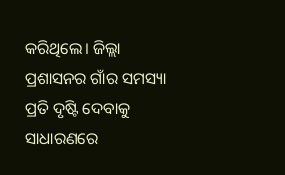କରିଥିଲେ। ଜିଲ୍ଲା ପ୍ରଶାସନର ଗାଁର ସମସ୍ୟା ପ୍ରତି ଦୃଷ୍ଟି ଦେବାକୁ ସାଧାରଣରେ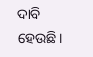ଦାବି ହେଉଛି।